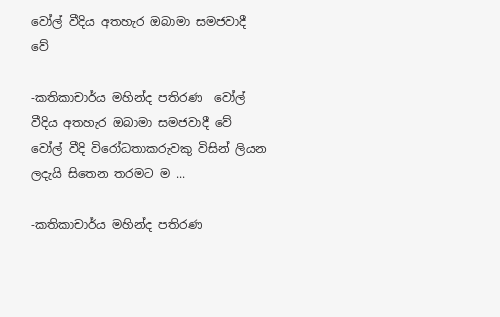වෝල් වීදිය අතහැර ඔබාමා සමජවාදී වේ

-කතිකාචාර්ය මහින්ද පතිරණ  වෝල් වීදිය අතහැර ඔබාමා සමජවාදී වේ  වෝල් වීදි විරෝධතාකරුවකු විසින් ලියන ලදැයි සිතෙන තරමට ම ...

-කතිකාචාර්ය මහින්ද පතිරණ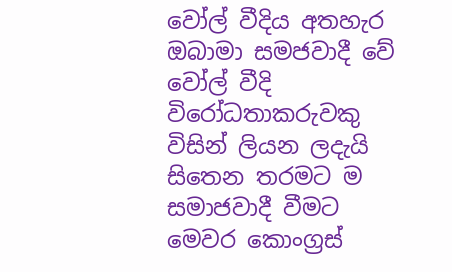වෝල් වීදිය අතහැර ඔබාමා සමජවාදී වේ
වෝල් වීදි විරෝධතාකරුවකු විසින් ලියන ලදැයි සිතෙන තරමට ම සමාජවාදී වීමට මෙවර කොංග්‍රස්‌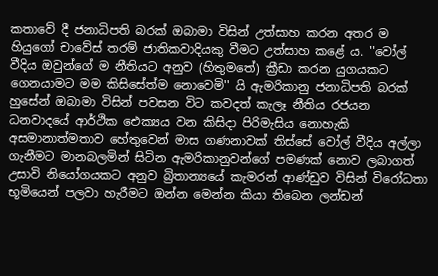කතාවේ දී ජනාධිපති බරක්‌ ඔබාමා විසින් උත්සාහ කරන අතර ම හියුගෝ චාවේස්‌ තරම් ජාතිකවාදියකු වීමට උත්සාහ කළේ ය. ''වෝල් වීදිය ඔවුන්ගේ ම නීතියට අනුව (හිතුමතේ) ක්‍රීඩා කරන යුගයකට ගෙනයාමට මම කිසිසේත්ම නොවෙමි'' යි ඇමරිකානු ජනාධිපති බරක්‌ හුසේන් ඔබාමා විසින් පවසන විට කවදත් කැලෑ නීතිය රජයන ධනවාදයේ ආර්ථික ඓක්‍යය වන කිසිදා පිරිමැසිය නොහැකි අසමානාත්මතාව හේතුවෙන් මාස ගණනාවක්‌ තිස්‌සේ වෝල් වීදිය අල්ලා ගැනීමට මානබලමින් සිටින ඇමරිකානුවන්ගේ පමණක්‌ නොව ලබාගත් උසාවි නියෝගයකට අනුව බ්‍රිතාන්‍යයේ කැමරන් ආණ්‌ඩුව විසින් විරෝධතා භූමියෙන් පලවා හැරීමට ඔන්න මෙන්න කියා තිබෙන ලන්ඩන්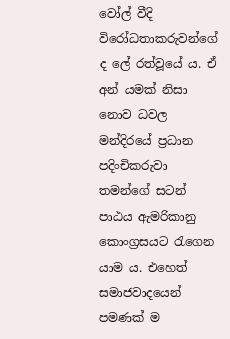වෝල් වීදි විරෝධතාකරුවන්ගේ ද ලේ රත්වූයේ ය. ඒ අන් යමක්‌ නිසා නොව ධවල මන්දිරයේ ප්‍රධාන පදිංචිකරුවා තමන්ගේ සටන් පාඨය ඇමරිකානු කොංග්‍රසයට රැගෙන යාම ය. එහෙත් සමාජවාදයෙන් පමණක්‌ ම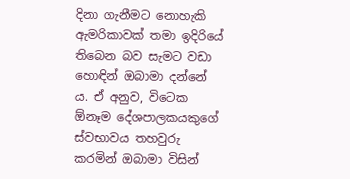දිනා ගැනීමට නොහැකි ඇමරිකාවක්‌ තමා ඉදිරියේ තිබෙන බව සැමට වඩා හොඳින් ඔබාමා දන්නේ ය. ඒ අනුව, විටෙක ඕනෑම දේශපාලකයකුගේ ස්‌වභාවය තහවුරු කරමින් ඔබාමා විසින්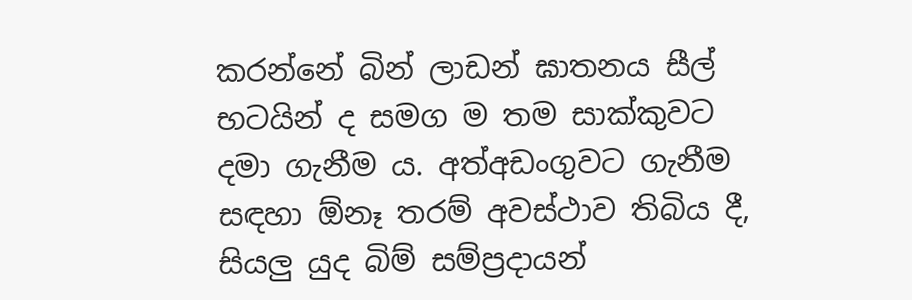කරන්නේ බින් ලාඩන් ඝාතනය සීල් භටයින් ද සමග ම තම සාක්‌කුවට දමා ගැනීම ය. අත්අඩංගුවට ගැනීම සඳහා ඕනෑ තරම් අවස්‌ථාව තිබිය දී, සියලු යුද බිම් සම්ප්‍රදායන්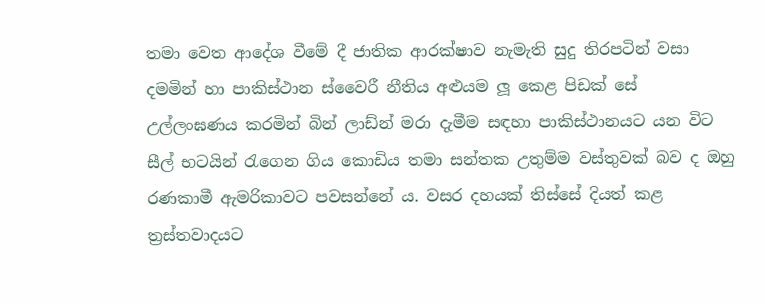තමා වෙත ආදේශ වීමේ දී ජාතික ආරක්‌ෂාව නැමැති සුදු තිරපටින් වසා දමමින් හා පාකිස්‌ථාන ස්‌වෛරී නීතිය අළුයම ලූ කෙළ පිඩක්‌ සේ උල්ලංඝණය කරමින් බින් ලාඩ්න් මරා දැමීම සඳහා පාකිස්‌ථානයට යන විට සීල් භටයින් රැගෙන ගිය කොඩිය තමා සන්තක උතුම්ම වස්‌තුවක්‌ බව ද ඔහු රණකාමී ඇමරිකාවට පවසන්නේ ය. වසර දහයක්‌ තිස්‌සේ දියත් කළ ත්‍රස්‌තවාදයට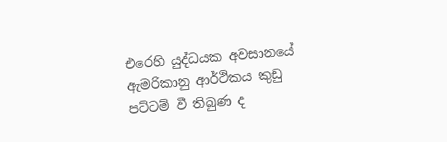එරෙහි යුද්ධයක අවසානයේ ඇමරිකානු ආර්ථිකය කුඩු පට්‌ටම් වී තිබුණ ද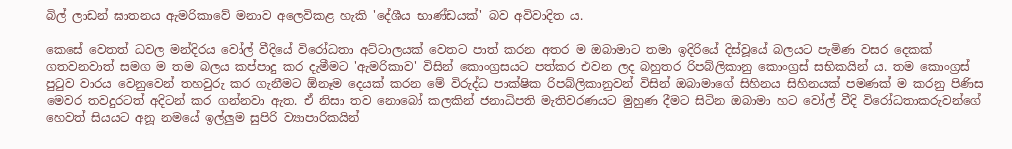බිල් ලාඩන් ඝාතනය ඇමරිකාවේ මනාව අලෙවිකළ හැකි 'දේශීය භාණ්‌ඩයක්‌' බව අවිවාදිත ය.

කෙසේ වෙතත් ධවල මන්දිරය වෝල් වීදියේ විරෝධතා අට්‌ටාලයක්‌ වෙතට පාත් කරන අතර ම ඔබාමාට තමා ඉදිරියේ දිස්‌වූයේ බලයට පැමිණ වසර දෙකක්‌ ගතවනවාත් සමග ම තම බලය කප්පාදු කර දැමීමට 'ඇමරිකාව' විසින් කොංග්‍රසයට පත්කර එවන ලද බහුතර රිපබ්ලිකානු කොංග්‍රස්‌ සභිකයින් ය. තම කොංග්‍රස්‌ පුටුව වාරය වෙනුවෙන් තහවුරු කර ගැනීමට ඕනෑම දෙයක්‌ කරන මේ විරුද්ධ පාක්‌ෂික රිපබ්ලිකානුවන් විසින් ඔබාමාගේ සිහිනය සිහිනයක්‌ පමණක්‌ ම කරනු පිණිස මෙවර තවදුරටත් අදිටන් කර ගන්නවා ඇත. ඒ නිසා තව නොබෝ කලකින් ජනාධිපති මැතිවරණයට මුහුණ දීමට සිටින ඔබාමා හට වෝල් වීදි විරෝධතාකරුවන්ගේ හෙවත් සියයට අනූ නමයේ ඉල්ලුම සුපිරි ව්‍යාපාරිකයින්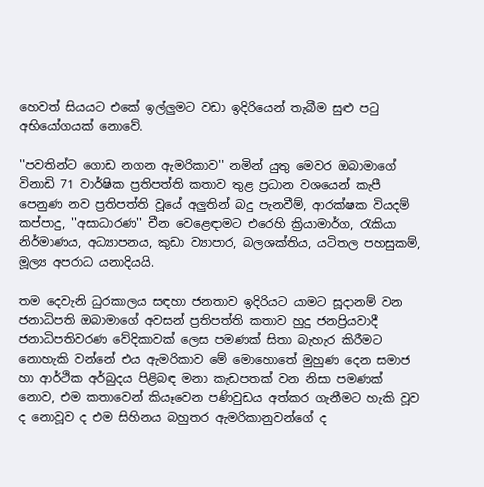හෙවත් සියයට එකේ ඉල්ලුමට වඩා ඉදිරියෙන් තැබීම සුළු පටු අභියෝගයක්‌ නොවේ.

''පවතින්ට ගොඩ නගන ඇමරිකාව'' නමින් යුතු මෙවර ඔබාමාගේ විනාඩි 71 වාර්ෂික ප්‍රතිපත්ති කතාව තුළ ප්‍රධාන වශයෙන් කැපී පෙනුණ නව ප්‍රතිපත්ති වූයේ අලුතින් බදු පැනවීම්, ආරක්‌ෂක වියදම් කප්පාදු, ''අසාධාරණ'' චීන වෙළෙඳාමට එරෙහි ක්‍රියාමාර්ග, රැකියා නිර්මාණය, අධ්‍යාපනය, කුඩා ව්‍යාපාර, බලශක්‌තිය, යටිතල පහසුකම්, මූල්‍ය අපරාධ යනාදියයි.

තම දෙවැනි ධුරකාලය සඳහා ජනතාව ඉදිරියට යාමට සූදානම් වන ජනාධිපති ඔබාමාගේ අවසන් ප්‍රතිපත්ති කතාව හුදු ජනප්‍රියවාදී ජනාධිපතිවරණ වේදිකාවක්‌ ලෙස පමණක්‌ සිතා බැහැර කිරීමට නොහැකි වන්නේ එය ඇමරිකාව මේ මොහොතේ මුහුණ දෙන සමාජ හා ආර්ථික අර්බුදය පිළිබඳ මනා කැඩපතක්‌ වන නිසා පමණක්‌ නොව, එම කතාවෙන් කියෑවෙන පණිවුඩය අත්කර ගැනීමට හැකි වූව ද නොවූව ද එම සිහිනය බහුතර ඇමරිකානුවන්ගේ ද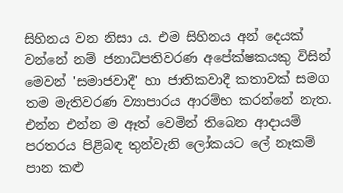සිහිනය වන නිසා ය. එම සිහිනය අන් දෙයක්‌ වන්නේ නම් ජනාධිපතිවරණ අපේක්‌ෂකයකු විසින් මෙවන් 'සමාජවාදී' හා ජාතිකවාදී කතාවක්‌ සමග තම මැතිවරණ ව්‍යාපාරය ආරම්භ කරන්නේ නැත. එන්න එන්න ම ඈත් වෙමින් තිබෙන ආදායම් පරතරය පිළිබඳ තුන්වැනි ලෝකයට ලේ නෑකම් පාන කළු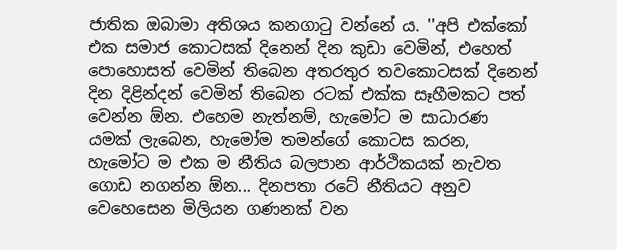ජාතික ඔබාමා අතිශය කනගාටු වන්නේ ය. ''අපි එක්‌කෝ එක සමාජ කොටසක්‌ දිනෙන් දින කුඩා වෙමින්, එහෙත් පොහොසත් වෙමින් තිබෙන අතරතුර තවකොටසක්‌ දිනෙන් දින දිළින්දන් වෙමින් තිබෙන රටක්‌ එක්‌ක සෑහීමකට පත් වෙන්න ඕන. එහෙම නැත්නම්, හැමෝට ම සාධාරණ යමක්‌ ලැබෙන, හැමෝම තමන්ගේ කොටස කරන, හැමෝට ම එක ම නීතිය බලපාන ආර්ථිකයක්‌ නැවත ගොඩ නගන්න ඕන... දිනපතා රටේ නීතියට අනුව වෙහෙසෙන මිලියන ගණනක්‌ වන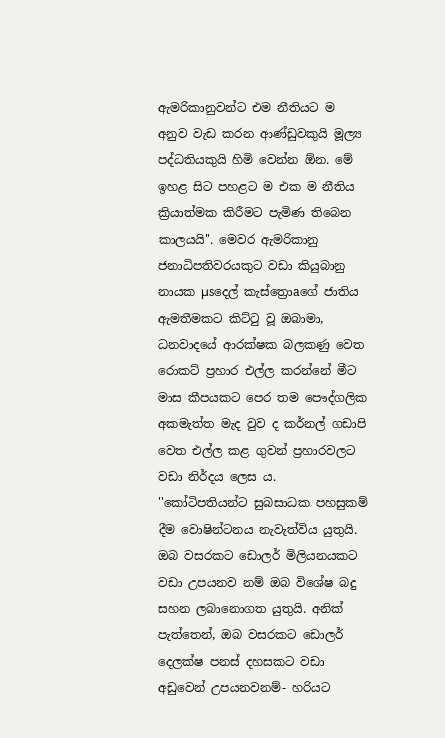ඇමරිකානුවන්ට එම නීතියට ම අනුව වැඩ කරන ආණ්‌ඩුවකුයි මූල්‍ය පද්ධතියකුයි හිමි වෙන්න ඕන. මේ ඉහළ සිට පහළට ම එක ම නීතිය ක්‍රියාත්මක කිරීමට පැමිණ තිබෙන කාලයයි''. මෙවර ඇමරිකානු ජනාධිපතිවරයකුට වඩා කියුබානු නායක µsදෙල් කැස්‌ත්‍රොaගේ ජාතිය ඇමතීමකට කිට්‌ටු වූ ඔබාමා, ධනවාදයේ ආරක්‌ෂක බලකණු වෙත රොකට්‌ ප්‍රහාර එල්ල කරන්නේ මීට මාස කීපයකට පෙර තම පෞද්ගලික අකමැත්ත මැද වුව ද කර්නල් ගඩාපි වෙත එල්ල කළ ගුවන් ප්‍රහාරවලට වඩා නිර්දය ලෙස ය. ''කෝටිපතියන්ට සුබසාධක පහසුකම් දීම වොෂින්ටනය නැවැත්විය යුතුයි. ඔබ වසරකට ඩොලර් මිලියනයකට වඩා උපයනව නම් ඔබ විශේෂ බදු සහන ලබානොගත යුතුයි. අනික්‌ පැත්තෙන්, ඔබ වසරකට ඩොලර් දෙලක්‌ෂ පනස්‌ දහසකට වඩා අඩුවෙන් උපයනවනම්- හරියට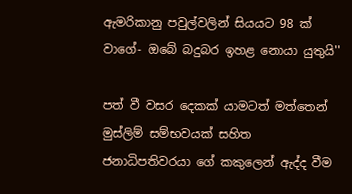ඇමරිකානු පවුල්වලින් සියයට 98 ක්‌ වාගේ- ඔබේ බදුබර ඉහළ නොයා යුතුයි''

පත් වී වසර දෙකක්‌ යාමටත් මත්තෙන් මුස්‌ලිම් සම්භවයක්‌ සහිත ජනාධිපතිවරයා ගේ කකුලෙන් ඇද්ද වීම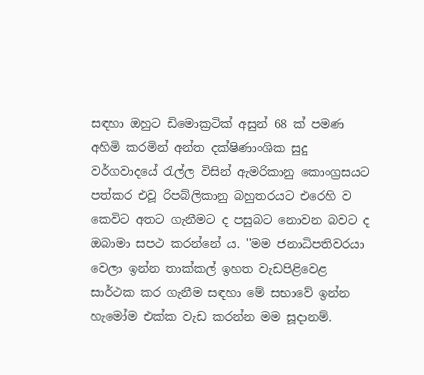සඳහා ඔහුට ඩිමොක්‍රටික්‌ අසුන් 68 ක්‌ පමණ අහිමි කරමින් අන්ත දක්‌ෂිණාංශික සුදු වර්ගවාදයේ රැල්ල විසින් ඇමරිකානු කොංග්‍රසයට පත්කර එවූ රිපබ්ලිකානු බහුතරයට එරෙහි ව කෙවිට අතට ගැනීමට ද පසුබට නොවන බවට ද ඔබාමා සපථ කරන්නේ ය. ''මම ජනාධිපතිවරයා වෙලා ඉන්න තාක්‌කල් ඉහත වැඩපිළිවෙළ සාර්ථක කර ගැනීම සඳහා මේ සභාවේ ඉන්න හැමෝම එක්‌ක වැඩ කරන්න මම සූදානම්.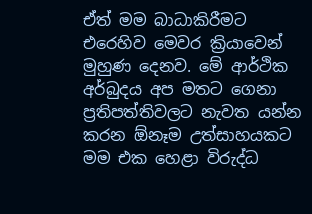ඒත් මම බාධාකිරීමට එරෙහිව මෙවර ක්‍රියාවෙන් මුහුණ දෙනව. මේ ආර්ථික අර්බුදය අප මතට ගෙනා ප්‍රතිපත්තිවලට නැවත යන්න කරන ඕනෑම උත්සාහයකට මම එක හෙළා විරුද්ධ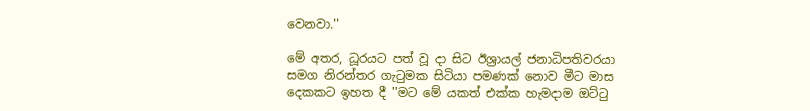වෙනවා.''

මේ අතර, ධූරයට පත් වූ දා සිට ඊශ්‍රායල් ජනාධිපතිවරයා සමග නිරන්තර ගැටුමක සිටියා පමණක්‌ නොව මීට මාස දෙකකට ඉහත දී ''මට මේ යකත් එක්‌ක හැමදාම ඔට්‌ටු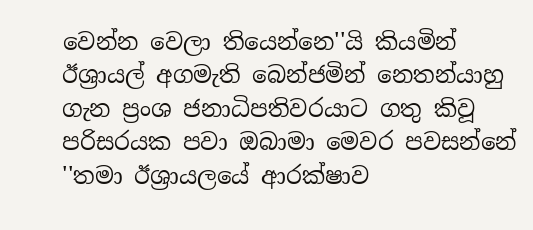වෙන්න වෙලා තියෙන්නෙ''යි කියමින් ඊශ්‍රායල් අගමැති බෙන්ජමින් නෙතන්යාහු ගැන ප්‍රංශ ජනාධිපතිවරයාට ගතු කිවූ පරිසරයක පවා ඔබාමා මෙවර පවසන්නේ ''තමා ඊශ්‍රායලයේ ආරක්‌ෂාව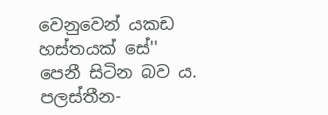වෙනුවෙන් යකඩ හස්‌තයක්‌ සේ'' පෙනී සිටින බව ය. පලස්‌තීන-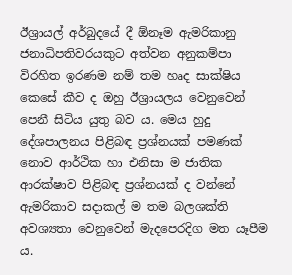ඊශ්‍රායල් අර්බුදයේ දී ඕනෑම ඇමරිකානු ජනාධිපතිවරයකුට අත්වන අනුකම්පා විරහිත ඉරණම නම් තම හෘද සාක්‌ෂිය කෙසේ කීව ද ඔහු ඊශ්‍රායලය වෙනුවෙන් පෙනී සිටිය යුතු බව ය. මෙය හුදු දේශපාලනය පිළිබඳ ප්‍රශ්නයක්‌ පමණක්‌ නොව ආර්ථික හා එනිසා ම ජාතික ආරක්‌ෂාව පිළිබඳ ප්‍රශ්නයක්‌ ද වන්නේ ඇමරිකාව සදාකල් ම තම බලශක්‌ති අවශ්‍යතා වෙනුවෙන් මැදපෙරදිග මත යෑපීම ය.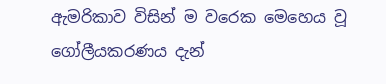ඇමරිකාව විසින් ම වරෙක මෙහෙය වූ ගෝලීයකරණය දැන්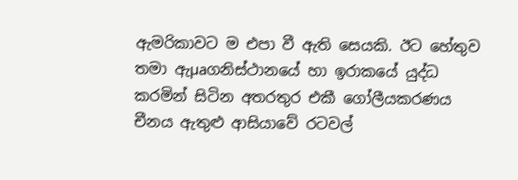ඇමරිකාවට ම එපා වී ඇති සෙයකි. ඊට හේතුව තමා ඇµaගනිස්‌ථානයේ හා ඉරාකයේ යුද්ධ කරමින් සිටින අතරතුර එකී ගෝලීයකරණය චීනය ඇතුළු ආසියාවේ රටවල්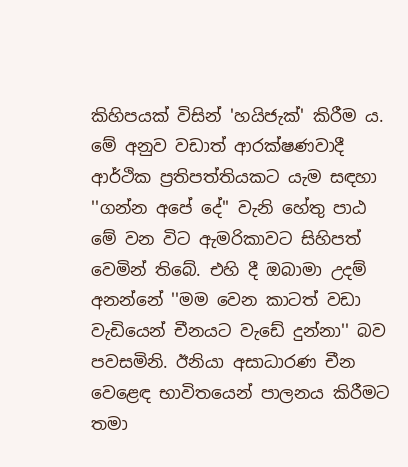කිහිපයක්‌ විසින් 'හයිජැක්‌' කිරීම ය. මේ අනුව වඩාත් ආරක්‌ෂණවාදී ආර්ථික ප්‍රතිපත්තියකට යැම සඳහා ''ගන්න අපේ දේ'' වැනි හේතු පාඨ මේ වන විට ඇමරිකාවට සිහිපත් වෙමින් තිබේ. එහි දී ඔබාමා උදම් අනන්නේ ''මම වෙන කාටත් වඩා වැඩියෙන් චීනයට වැඩේ දුන්නා'' බව පවසමිනි. ඊනියා අසාධාරණ චීන වෙළෙඳ භාවිතයෙන් පාලනය කිරීමට තමා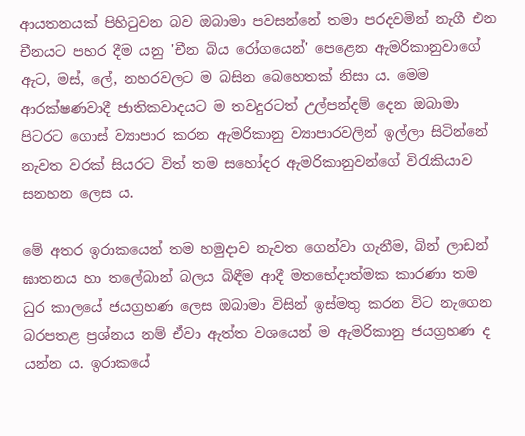ආයතනයක්‌ පිහිටුවන බව ඔබාමා පවසන්නේ තමා පරදවමින් නැගී එන චීනයට පහර දීම යනු 'චීන බිය රෝගයෙන්' පෙළෙන ඇමරිකානුවාගේ ඇට, මස්‌, ලේ, නහරවලට ම බසින බෙහෙතක්‌ නිසා ය. මෙම ආරක්‌ෂණවාදී ජාතිකවාදයට ම තවදුරටත් උල්පන්දම් දෙන ඔබාමා පිටරට ගොස්‌ ව්‍යාපාර කරන ඇමරිකානු ව්‍යාපාරවලින් ඉල්ලා සිටින්නේ නැවත වරක්‌ සියරට විත් තම සහෝදර ඇමරිකානුවන්ගේ විරැකියාව සනහන ලෙස ය.

මේ අතර ඉරාකයෙන් තම හමුදාව නැවත ගෙන්වා ගැනීම, බින් ලාඩන් ඝාතනය හා තලේබාන් බලය බිඳීම ආදී මතභේදාත්මක කාරණා තම ධුර කාලයේ ජයග්‍රහණ ලෙස ඔබාමා විසින් ඉස්‌මතු කරන විට නැගෙන බරපතළ ප්‍රශ්නය නම් ඒවා ඇත්ත වශයෙන් ම ඇමරිකානු ජයග්‍රහණ ද යන්න ය. ඉරාකයේ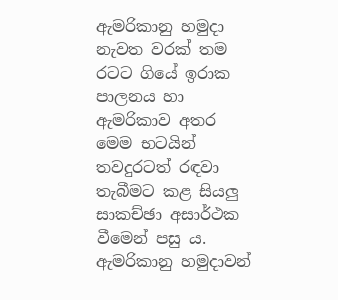ඇමරිකානු හමුදා නැවත වරක්‌ තම රටට ගියේ ඉරාක පාලනය හා ඇමරිකාව අතර මෙම භටයින් තවදුරටත් රඳවා තැබීමට කළ සියලු සාකච්ඡා අසාර්ථක වීමෙන් පසු ය. ඇමරිකානු හමුදාවන්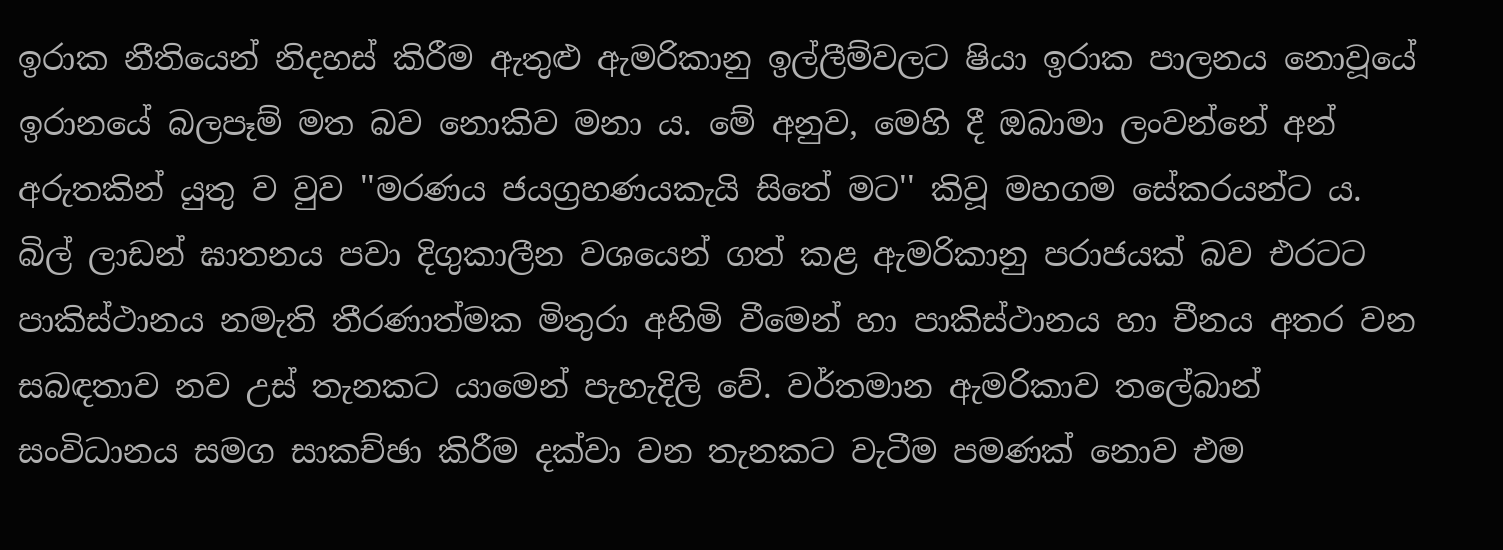ඉරාක නීතියෙන් නිදහස්‌ කිරීම ඇතුළු ඇමරිකානු ඉල්ලීම්වලට ෂියා ඉරාක පාලනය නොවූයේ ඉරානයේ බලපෑම් මත බව නොකිව මනා ය. මේ අනුව, මෙහි දී ඔබාමා ලංවන්නේ අන් අරුතකින් යුතු ව වුව ''මරණය ජයග්‍රහණයකැයි සිතේ මට'' කිවූ මහගම සේකරයන්ට ය. බිල් ලාඩන් ඝාතනය පවා දිගුකාලීන වශයෙන් ගත් කළ ඇමරිකානු පරාජයක්‌ බව එරටට පාකිස්‌ථානය නමැති තීරණාත්මක මිතුරා අහිමි වීමෙන් හා පාකිස්‌ථානය හා චීනය අතර වන සබඳතාව නව උස්‌ තැනකට යාමෙන් පැහැදිලි වේ. වර්තමාන ඇමරිකාව තලේබාන් සංවිධානය සමග සාකච්ඡා කිරීම දක්‌වා වන තැනකට වැටීම පමණක්‌ නොව එම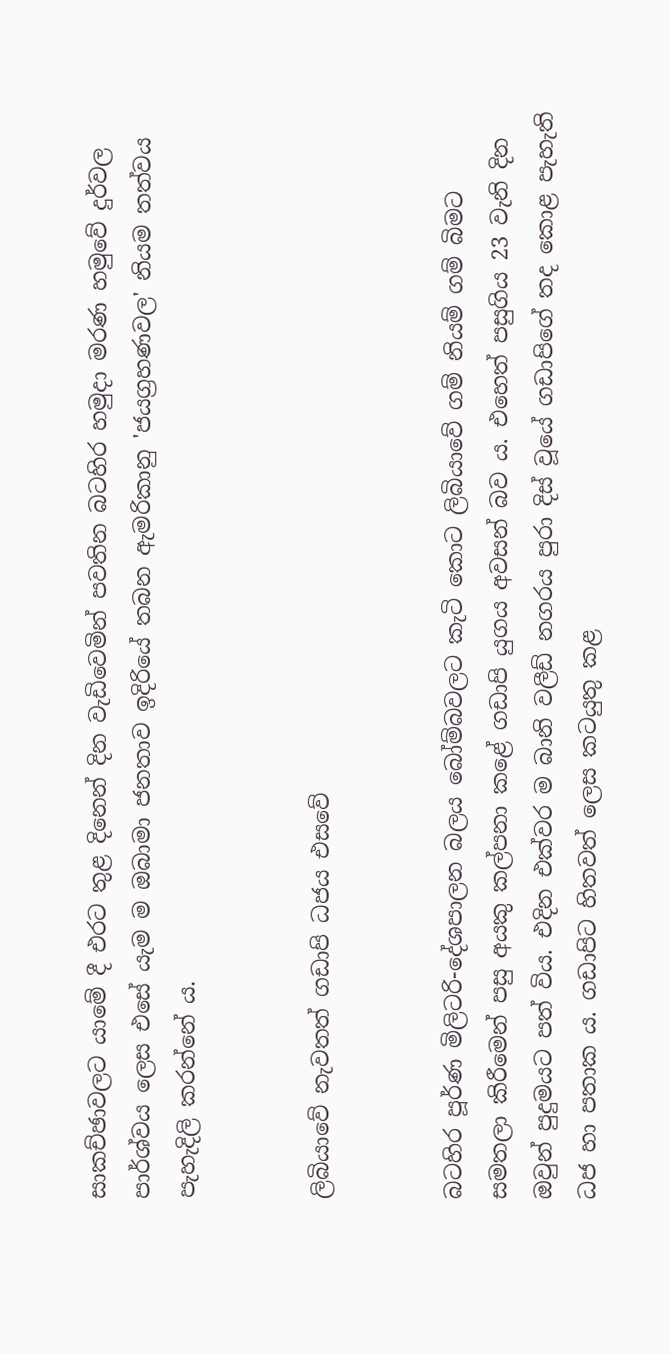සාකච්ඡාවලට යාමේ දී එරට තුළ දිනෙන් දින වැඩිවෙමින් පවතින බටහිර හමුදා මරණ හමුවේ දුර්වල පාර්ශ්වය ලෙස එසේ යැම ම ඔබාමා ජනතාව ඉදිරියේ තබන ඇමරිකානු 'ජයග්‍රහණවල' නියම තත්වය පැහැදිලි කරන්නේ ය.


ලිබියාවේ නැවතත් ගඩාපි ධජය එසවේ


බටහිර පූර්ණ මිලිටරි-දේශපාලන බලය බෝම්බවලට කැටි කොට ලිබියාවේ ගම් නියම් ගම් බිමට සමතලා කිරීමෙන් පසු අයකු කල්පනා කළේ ගඩාපි යුගය අවසන් බව ය. එහෙත් පසුගිය 23 වැනි දින ඔවුන් පුදුමයට පත් විය. එදින එක්‌වර ම බානි වලීඩ් නගරය පුරා දිස්‌ වූයේ ගඩාපිගේ තද කොළ පැහැති ධජ හා පතාක ය. ගඩාපිට හිතවත් ලෙස කටයුතු කළ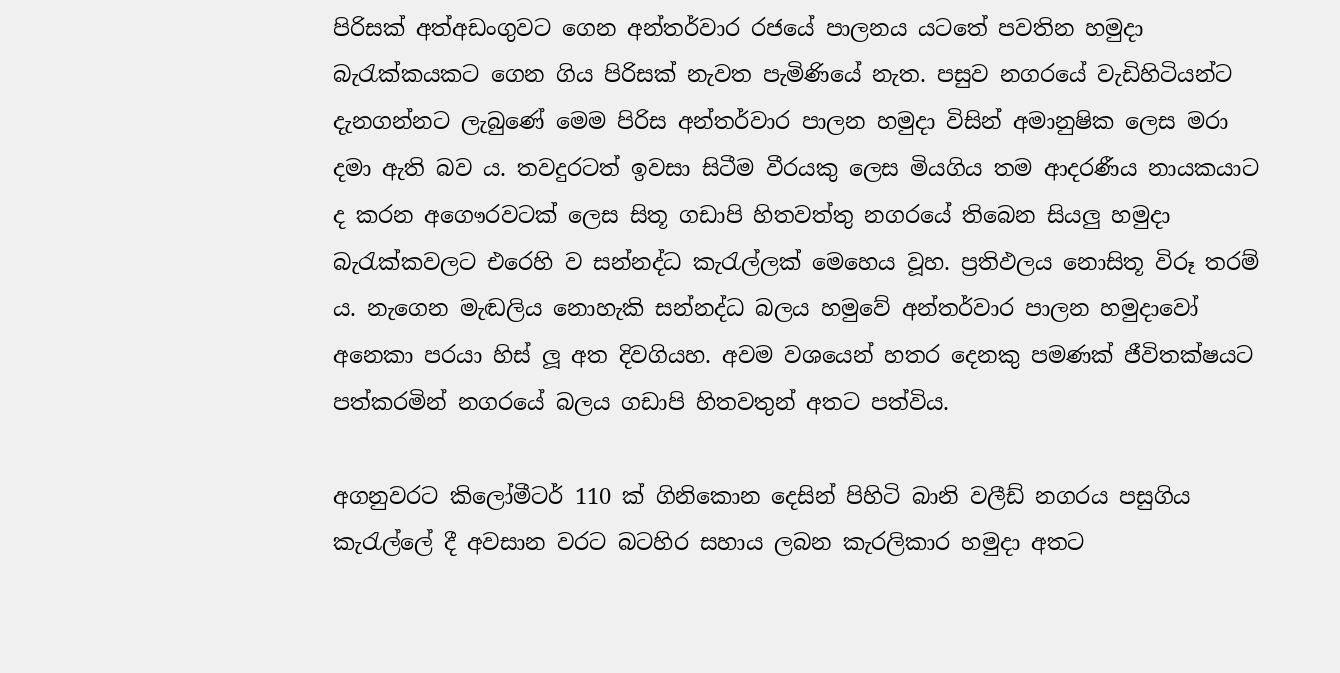පිරිසක්‌ අත්අඩංගුවට ගෙන අන්තර්වාර රජයේ පාලනය යටතේ පවතින හමුදා බැරැක්‌කයකට ගෙන ගිය පිරිසක්‌ නැවත පැමිණියේ නැත. පසුව නගරයේ වැඩිහිටියන්ට දැනගන්නට ලැබුණේ මෙම පිරිස අන්තර්වාර පාලන හමුදා විසින් අමානුෂික ලෙස මරා දමා ඇති බව ය. තවදුරටත් ඉවසා සිටීම වීරයකු ලෙස මියගිය තම ආදරණීය නායකයාට ද කරන අගෞරවටක්‌ ලෙස සිතූ ගඩාපි හිතවත්තු නගරයේ තිබෙන සියලු හමුදා බැරැක්‌කවලට එරෙහි ව සන්නද්ධ කැරැල්ලක්‌ මෙහෙය වූහ. ප්‍රතිඵලය නොසිතූ විරූ තරම් ය. නැගෙන මැඬලිය නොහැකි සන්නද්ධ බලය හමුවේ අන්තර්වාර පාලන හමුදාවෝ අනෙකා පරයා හිස්‌ ලූ අත දිවගියහ. අවම වශයෙන් හතර දෙනකු පමණක්‌ ජීවිතක්‌ෂයට පත්කරමින් නගරයේ බලය ගඩාපි හිතවතුන් අතට පත්විය.

අගනුවරට කිලෝමීටර් 110 ක්‌ ගිනිකොන දෙසින් පිහිටි බානි වලීඩ් නගරය පසුගිය කැරැල්ලේ දී අවසාන වරට බටහිර සහාය ලබන කැරලිකාර හමුදා අතට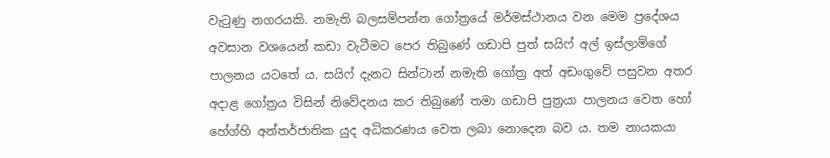වැටුණු නගරයකි. නමැති බලසම්පන්න ගෝත්‍රයේ මර්මස්‌ථානය වන මෙම ප්‍රදේශය අවසාන වශයෙන් කඩා වැටීමට පෙර තිබුණේ ගඩාපි පුත් සයිෆ් අල් ඉස්‌ලාම්ගේ පාලනය යටතේ ය. සයිෆ් දැනට සින්ටාන් නමැති ගෝත්‍ර අත් අඩංගුවේ පසුවන අතර අදාළ ගෝත්‍රය විසින් නිවේදනය කර තිබුණේ තමා ගඩාපි පුත්‍රයා පාලනය වෙත හෝ හේග්හි අන්තර්ජාතික යුද අධිකරණය වෙත ලබා නොදෙන බව ය. තම නායකයා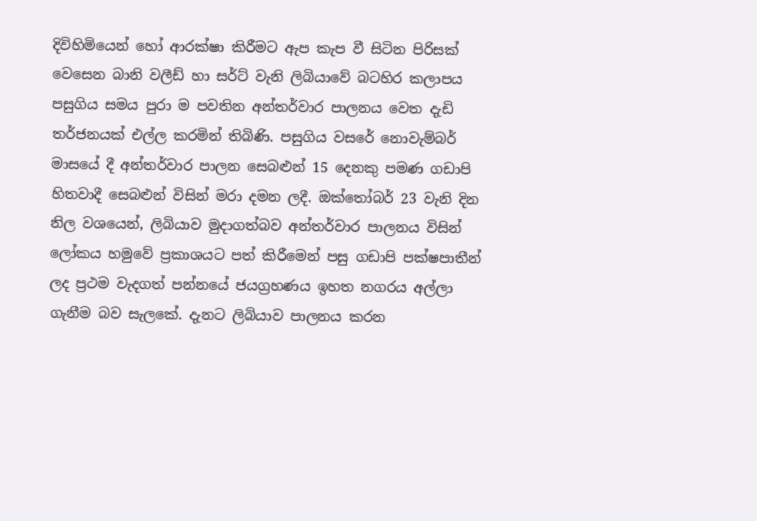දිවිහිමියෙන් හෝ ආරක්‌ෂා කිරීමට ඇප කැප වී සිටින පිරිසක්‌ වෙසෙන බානි වලීඩ් හා සර්ට්‌ වැනි ලිබියාවේ බටහිර කලාපය පසුගිය සමය පුරා ම පවතින අන්තර්වාර පාලනය වෙත දැඩි තර්ජනයක්‌ එල්ල කරමින් තිබිණි. පසුගිය වසරේ නොවැම්බර් මාසයේ දී අන්තර්වාර පාලන සෙබළුන් 15 දෙනකු පමණ ගඩාපි හිතවාදී සෙබළුන් විසින් මරා දමන ලදී. ඔක්‌තෝබර් 23 වැනි දින නිල වශයෙන්, ලිබියාව මුදාගත්බව අන්තර්වාර පාලනය විසින් ලෝකය හමුවේ ප්‍රකාශයට පත් කිරීමෙන් පසු ගඩාපි පක්‌ෂපාතීන් ලද ප්‍රථම වැදගත් පන්නයේ ජයග්‍රහණය ඉහත නගරය අල්ලා ගැනීම බව සැලකේ. දැනට ලිබියාව පාලනය කරන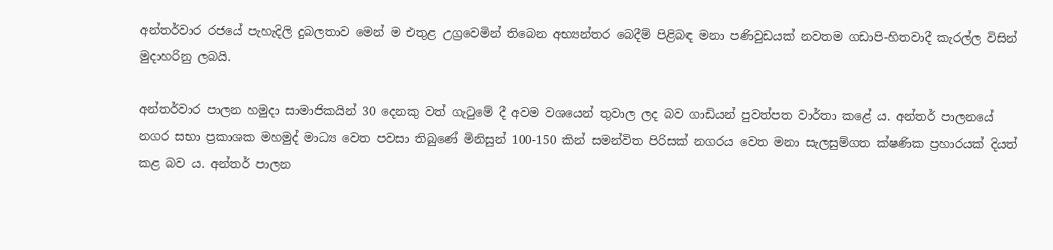අන්තර්වාර රජයේ පැහැදිලි දුබලතාව මෙන් ම එතුළ උග්‍රවෙමින් තිබෙන අභ්‍යන්තර බෙදීම් පිළිබඳ මනා පණිවුඩයක්‌ නවතම ගඩාපි-හිතවාදී කැරල්ල විසින් මුදාහරිනු ලබයි.

අන්තර්වාර පාලන හමුදා සාමාජිකයින් 30 දෙනකු වත් ගැටුමේ දී අවම වශයෙන් තුවාල ලද බව ගාඩියන් පුවත්පත වාර්තා කළේ ය. අන්තර් පාලනයේ නගර සභා ප්‍රකාශක මහමුද් මාධ්‍ය වෙත පවසා තිබුණේ මිනිසුන් 100-150 කින් සමන්විත පිරිසක්‌ නගරය වෙත මනා සැලසුම්ගත ක්‌ෂණික ප්‍රහාරයක්‌ දියත් කළ බව ය. අන්තර් පාලන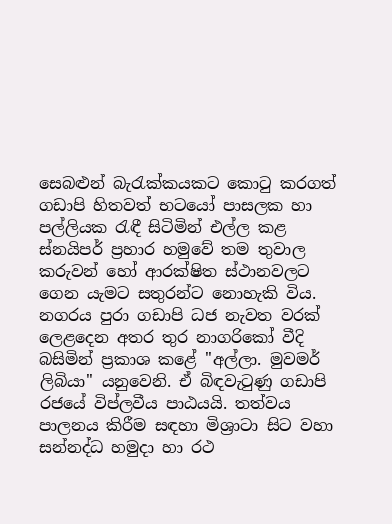සෙබළුන් බැරැක්‌කයකට කොටු කරගත් ගඩාපි හිතවත් භටයෝ පාසලක හා පල්ලියක රැඳී සිටිමින් එල්ල කළ ස්‌නයිපර් ප්‍රහාර හමුවේ තම තුවාල කරුවන් හෝ ආරක්‌ෂිත ස්‌ථානවලට ගෙන යැමට සතුරන්ට නොහැකි විය. නගරය පුරා ගඩාපි ධජ නැවත වරක්‌ ලෙළදෙන අතර තුර නාගරිකෝ වීදි බසිමින් ප්‍රකාශ කළේ ''අල්ලා. මුවමර් ලිබියා'' යනුවෙනි. ඒ බිඳවැටුණු ගඩාපි රජයේ විප්ලවීය පාඨයයි. තත්වය පාලනය කිරීම සඳහා මිශ්‍රාටා සිට වහා සන්නද්ධ හමුදා හා රථ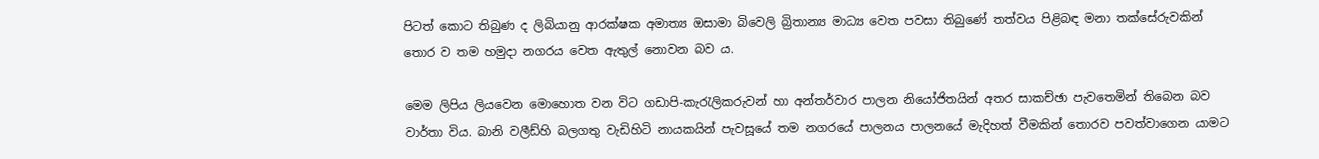පිටත් කොට තිබුණ ද ලිබියානු ආරක්‌ෂක අමාත්‍ය ඔසාමා බිවෙලි බ්‍රිතාන්‍ය මාධ්‍ය වෙත පවසා තිබුණේ තත්වය පිළිබඳ මනා තක්‌සේරුවකින් තොර ව තම හමුදා නගරය වෙත ඇතුල් නොවන බව ය.

මෙම ලිපිය ලියවෙන මොහොත වන විට ගඩාපි-කැරැලිකරුවන් හා අන්තර්වාර පාලන නියෝජිතයින් අතර සාකච්ඡා පැවතෙමින් තිබෙන බව වාර්තා විය. බානි වලීඩ්හි බලගතු වැඩිහිටි නායකයින් පැවසූයේ තම නගරයේ පාලනය පාලනයේ මැදිහත් වීමකින් තොරව පවත්වාගෙන යාමට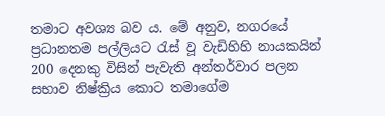තමාට අවශ්‍ය බව ය. මේ අනුව, නගරයේ ප්‍රධානතම පල්ලියට රැස්‌ වූ වැඩිහිහි නායකයින් 200 දෙනකු විසින් පැවැති අන්තර්වාර පලන සභාව නිෂ්ක්‍රිය කොට තමාගේම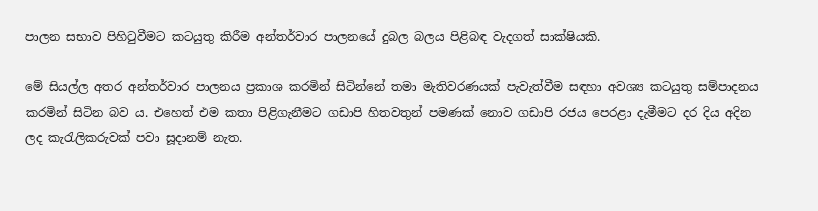පාලන සභාව පිහිටුවීමට කටයුතු කිරීම අන්තර්වාර පාලනයේ දුබල බලය පිළිබඳ වැදගත් සාක්‌ෂියකි.

මේ සියල්ල අතර අන්තර්වාර පාලනය ප්‍රකාශ කරමින් සිටින්නේ තමා මැතිවරණයක්‌ පැවැත්වීම සඳහා අවශ්‍ය කටයුතු සම්පාදනය කරමින් සිටින බව ය. එහෙත් එම කතා පිළිගැනීමට ගඩාපි හිතවතුන් පමණක්‌ නොව ගඩාපි රජය පෙරළා දැමීමට දර දිය අදින ලද කැරැලිකරුවක්‌ පවා සූදානම් නැත.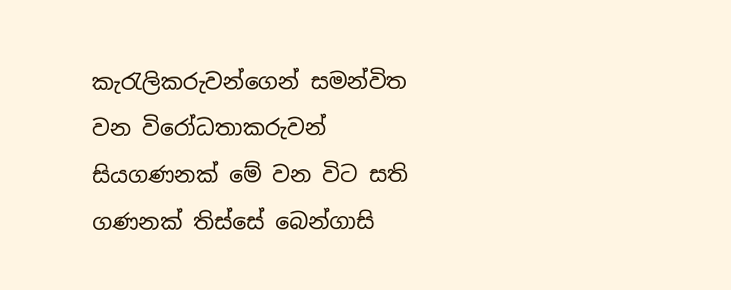කැරැලිකරුවන්ගෙන් සමන්විත වන විරෝධතාකරුවන් සියගණනක්‌ මේ වන විට සති ගණනක්‌ තිස්‌සේ බෙන්ගාසි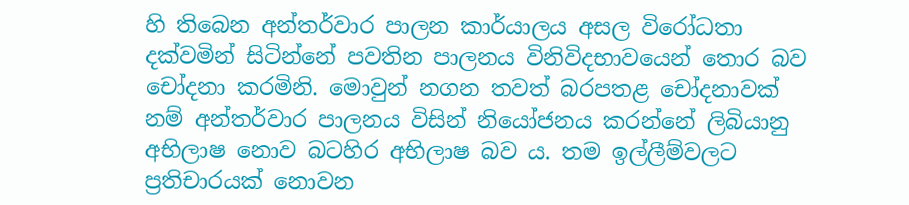හි තිබෙන අන්තර්වාර පාලන කාර්යාලය අසල විරෝධතා දක්‌වමින් සිටින්නේ පවතින පාලනය විනිවිදභාවයෙන් තොර බව චෝදනා කරමිනි. මොවුන් නගන තවත් බරපතළ චෝදනාවක්‌ නම් අන්තර්වාර පාලනය විසින් නියෝජනය කරන්නේ ලිබියානු අභිලාෂ නොව බටහිර අභිලාෂ බව ය. තම ඉල්ලීම්වලට ප්‍රතිචාරයක්‌ නොවන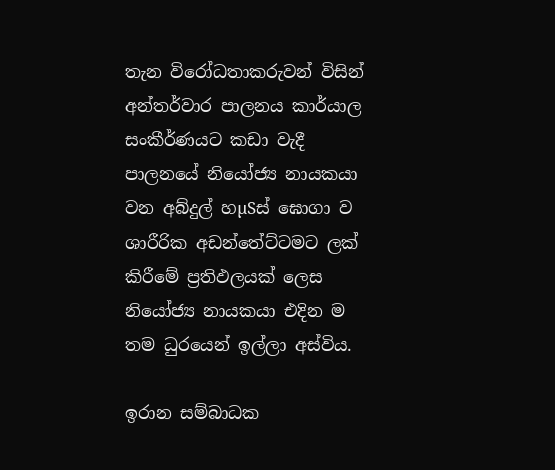තැන විරෝධතාකරුවන් විසින් අන්තර්වාර පාලනය කාර්යාල සංකීර්ණයට කඩා වැදී පාලනයේ නියෝජ්‍ය නායකයා වන අබ්දුල් හµSස්‌ ඝොගා ව ශාරීරික අඩන්තේට්‌ටමට ලක්‌ කිරීමේ ප්‍රතිඵලයක්‌ ලෙස නියෝජ්‍ය නායකයා එදින ම තම ධුරයෙන් ඉල්ලා අස්‌විය.

ඉරාන සම්බාධක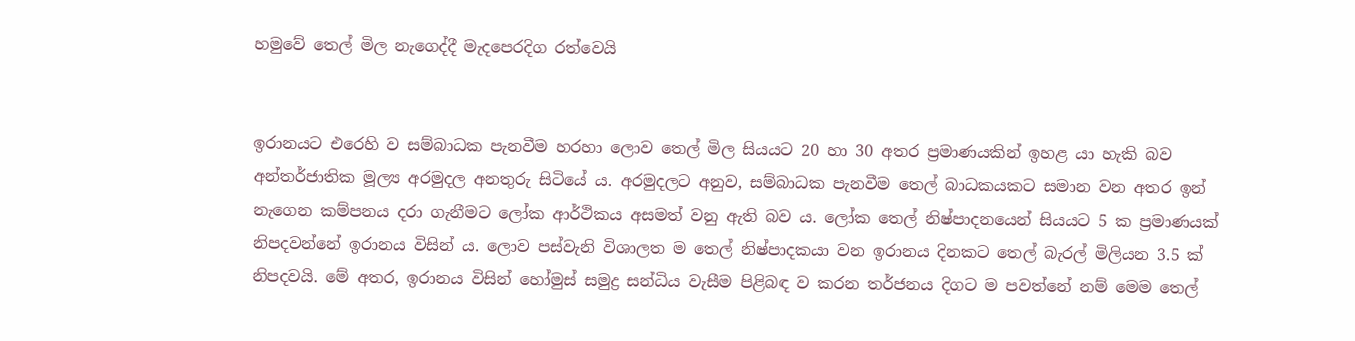හමුවේ තෙල් මිල නැගෙද්දී මැදපෙරදිග රත්වෙයි


ඉරානයට එරෙහි ව සම්බාධක පැනවීම හරහා ලොව තෙල් මිල සියයට 20 හා 30 අතර ප්‍රමාණයකින් ඉහළ යා හැකි බව අන්තර්ජාතික මූල්‍ය අරමුදල අනතුරු සිටියේ ය. අරමුදලට අනුව, සම්බාධක පැනවීම තෙල් බාධකයකට සමාන වන අතර ඉන් නැගෙන කම්පනය දරා ගැනීමට ලෝක ආර්ථිකය අසමත් වනු ඇති බව ය. ලෝක තෙල් නිෂ්පාදනයෙන් සියයට 5 ක ප්‍රමාණයක්‌ නිපදවන්නේ ඉරානය විසින් ය. ලොව පස්‌වැනි විශාලත ම තෙල් නිෂ්පාදකයා වන ඉරානය දිනකට තෙල් බැරල් මිලියන 3.5 ක්‌ නිපදවයි. මේ අතර, ඉරානය විසින් හෝමුස්‌ සමුද්‍ර සන්ධිය වැසීම පිළිබඳ ව කරන තර්ජනය දිගට ම පවත්නේ නම් මෙම තෙල්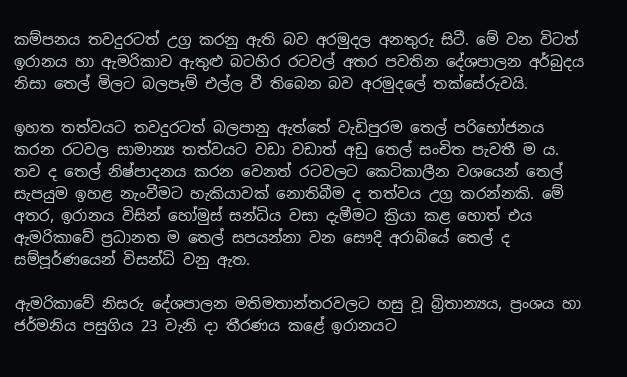කම්පනය තවදුරටත් උග්‍ර කරනු ඇති බව අරමුදල අනතුරු සිටී. මේ වන විටත් ඉරානය හා ඇමරිකාව ඇතුළු බටහිර රටවල් අතර පවතින දේශපාලන අර්බුදය නිසා තෙල් මිලට බලපෑම් එල්ල වී තිබෙන බව අරමුදලේ තක්‌සේරුවයි.

ඉහත තත්වයට තවදුරටත් බලපානු ඇත්තේ වැඩිපුරම තෙල් පරිභෝජනය කරන රටවල සාමාන්‍ය තත්වයට වඩා වඩාත් අඩු තෙල් සංචිත පැවතී ම ය. තව ද තෙල් නිෂ්පාදනය කරන වෙනත් රටවලට කෙටිකාලීන වශයෙන් තෙල් සැපයුම ඉහළ නැංවීමට හැකියාවක්‌ නොතිබීම ද තත්වය උග්‍ර කරන්නකි. මේ අතර, ඉරානය විසින් හෝමුස්‌ සන්ධිය වසා දැමීමට ක්‍රියා කළ හොත් එය ඇමරිකාවේ ප්‍රධානත ම තෙල් සපයන්නා වන සෞදි අරාබියේ තෙල් ද සම්පූර්ණයෙන් විසන්ධි වනු ඇත.

ඇමරිකාවේ නිසරු දේශපාලන මතිමතාන්තරවලට හසු වූ බ්‍රිතාන්‍යය, ප්‍රංශය හා ජර්මනිය පසුගිය 23 වැනි දා තීරණය කළේ ඉරානයට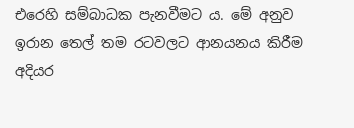එරෙහි සම්බාධක පැනවීමට ය. මේ අනුව ඉරාන තෙල් තම රටවලට ආනයනය කිරීම අදියර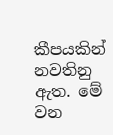කීපයකින් නවතිනු ඇත. මේ වන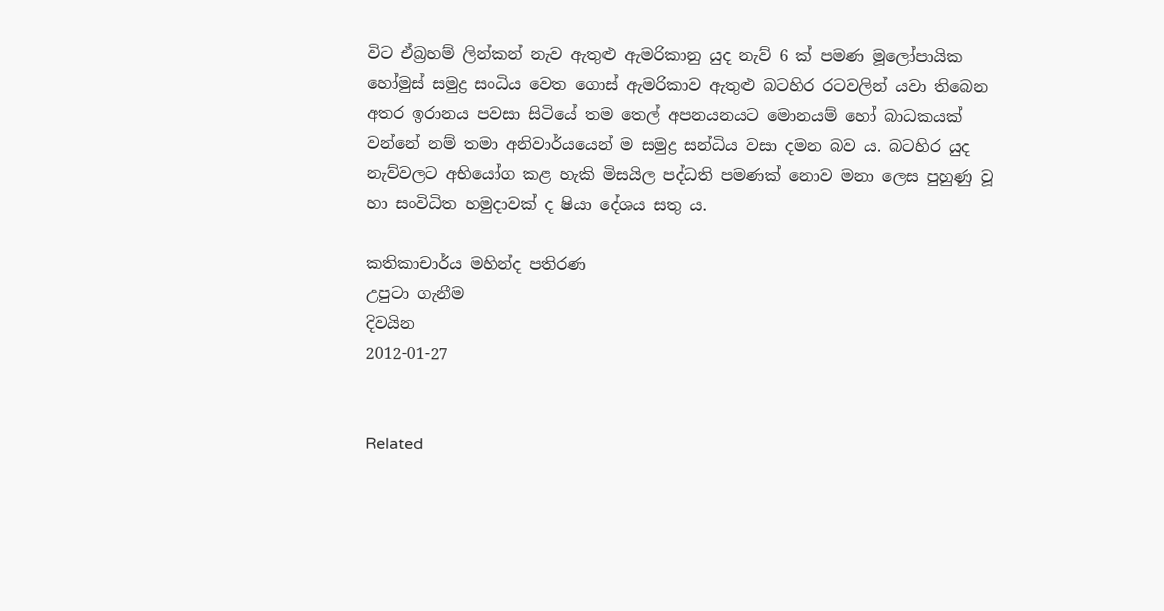විට ඒබ්‍රහම් ලින්කන් නැව ඇතුළු ඇමරිකානු යුද නැව් 6 ක්‌ පමණ මූලෝපායික හෝමුස්‌ සමුද්‍ර සංධිය වෙත ගොස්‌ ඇමරිකාව ඇතුළු බටහිර රටවලින් යවා තිබෙන අතර ඉරානය පවසා සිටියේ තම තෙල් අපනයනයට මොනයම් හෝ බාධකයක්‌ වන්නේ නම් තමා අනිවාර්යයෙන් ම සමුද්‍ර සන්ධිය වසා දමන බව ය. බටහිර යුද නැව්වලට අභියෝග කළ හැකි මිසයිල පද්ධති පමණක්‌ නොව මනා ලෙස පුහුණු වූ හා සංවිධිත හමුදාවක්‌ ද ෂියා දේශය සතු ය.

කතිකාචාර්ය මහින්ද පතිරණ
උපුටා ගැනීම
දිවයින
2012-01-27


Related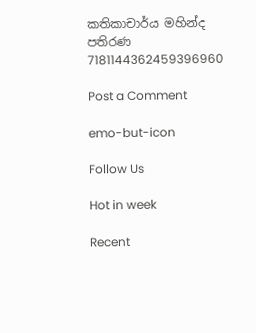කතිකාචාර්ය මහින්ද පතිරණ 7181144362459396960

Post a Comment

emo-but-icon

Follow Us

Hot in week

Recent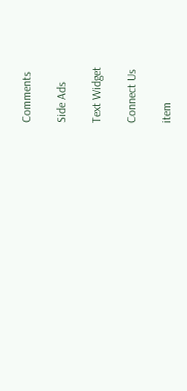Comments

Side Ads

Text Widget

Connect Us

item